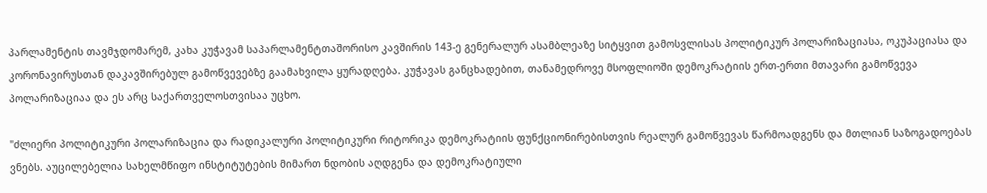პარლამენტის თავმჯდომარემ, კახა კუჭავამ საპარლამენტთაშორისო კავშირის 143-ე გენერალურ ასამბლეაზე სიტყვით გამოსვლისას პოლიტიკურ პოლარიზაციასა, ოკუპაციასა და კორონავირუსთან დაკავშირებულ გამოწვევებზე გაამახვილა ყურადღება. კუჭავას განცხადებით, თანამედროვე მსოფლიოში დემოკრატიის ერთ-ერთი მთავარი გამოწვევა პოლარიზაციაა და ეს არც საქართველოსთვისაა უცხო.

"ძლიერი პოლიტიკური პოლარიზაცია და რადიკალური პოლიტიკური რიტორიკა დემოკრატიის ფუნქციონირებისთვის რეალურ გამოწვევას წარმოადგენს და მთლიან საზოგადოებას ვნებს. აუცილებელია სახელმწიფო ინსტიტუტების მიმართ ნდობის აღდგენა და დემოკრატიული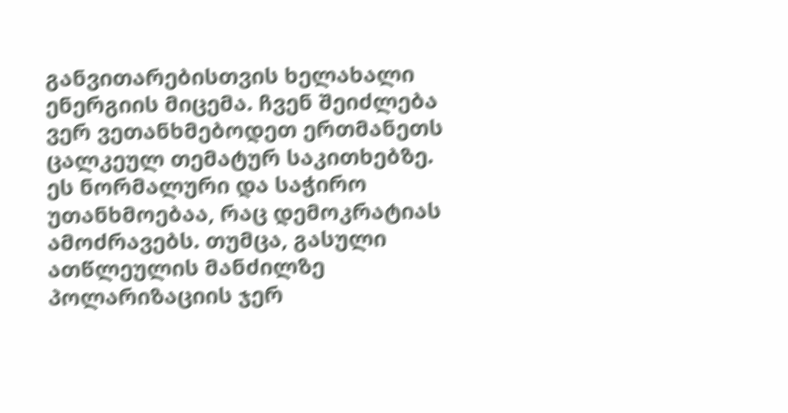განვითარებისთვის ხელახალი ენერგიის მიცემა. ჩვენ შეიძლება ვერ ვეთანხმებოდეთ ერთმანეთს ცალკეულ თემატურ საკითხებზე. ეს ნორმალური და საჭირო უთანხმოებაა, რაც დემოკრატიას ამოძრავებს. თუმცა, გასული ათწლეულის მანძილზე პოლარიზაციის ჯერ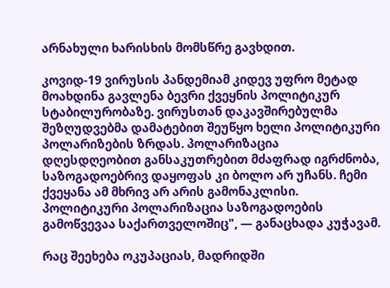არნახული ხარისხის მომსწრე გავხდით.

კოვიდ-19 ვირუსის პანდემიამ კიდევ უფრო მეტად მოახდინა გავლენა ბევრი ქვეყნის პოლიტიკურ სტაბილურობაზე. ვირუსთან დაკავშირებულმა შეზღუდვებმა დამატებით შეუწყო ხელი პოლიტიკური პოლარიზების ზრდას. პოლარიზაცია დღესდღეობით განსაკუთრებით მძაფრად იგრძნობა, საზოგადოებრივ დაყოფას კი ბოლო არ უჩანს. ჩემი ქვეყანა ამ მხრივ არ არის გამონაკლისი. პოლიტიკური პოლარიზაცია საზოგადოების გამოწვევაა საქართველოშიც", — განაცხადა კუჭავამ.

რაც შეეხება ოკუპაციას, მადრიდში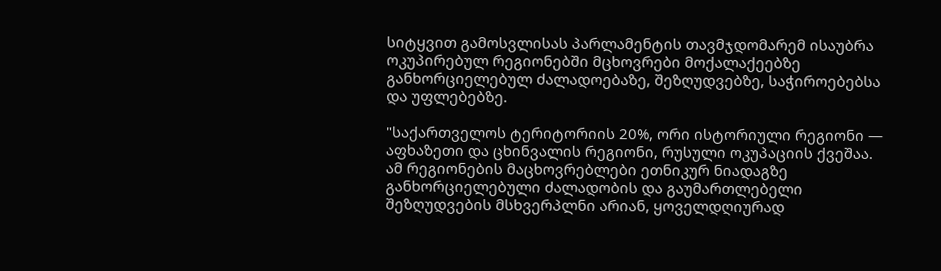სიტყვით გამოსვლისას პარლამენტის თავმჯდომარემ ისაუბრა ოკუპირებულ რეგიონებში მცხოვრები მოქალაქეებზე განხორციელებულ ძალადოებაზე, შეზღუდვებზე, საჭიროებებსა და უფლებებზე.

"საქართველოს ტერიტორიის 20%, ორი ისტორიული რეგიონი — აფხაზეთი და ცხინვალის რეგიონი, რუსული ოკუპაციის ქვეშაა. ამ რეგიონების მაცხოვრებლები ეთნიკურ ნიადაგზე განხორციელებული ძალადობის და გაუმართლებელი შეზღუდვების მსხვერპლნი არიან, ყოველდღიურად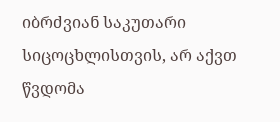იბრძვიან საკუთარი სიცოცხლისთვის, არ აქვთ წვდომა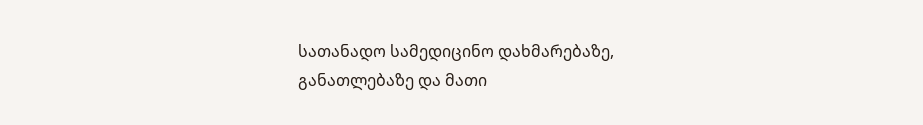სათანადო სამედიცინო დახმარებაზე, განათლებაზე და მათი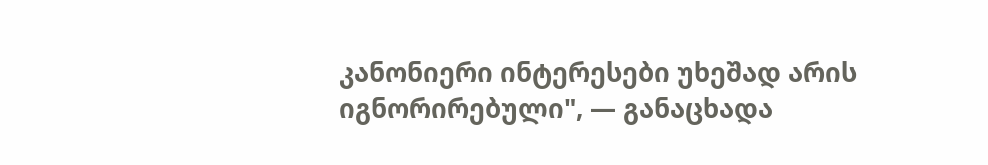კანონიერი ინტერესები უხეშად არის იგნორირებული", — განაცხადა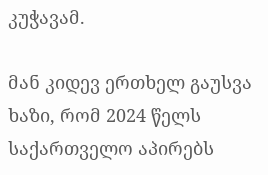კუჭავამ.

მან კიდევ ერთხელ გაუსვა ხაზი, რომ 2024 წელს საქართველო აპირებს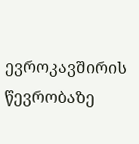ევროკავშირის წევრობაზე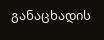განაცხადის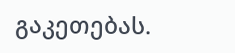გაკეთებას.